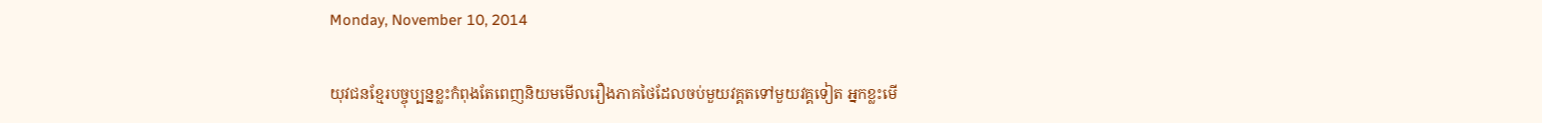Monday, November 10, 2014

យុវជនខ្មែរបច្ចុប្បន្នខ្លះកំពុងតែពេញនិយមមើលរឿងភាគថៃដែលចប់មួយវគ្គតទៅមួយវគ្គទៀត អ្នកខ្លះមើ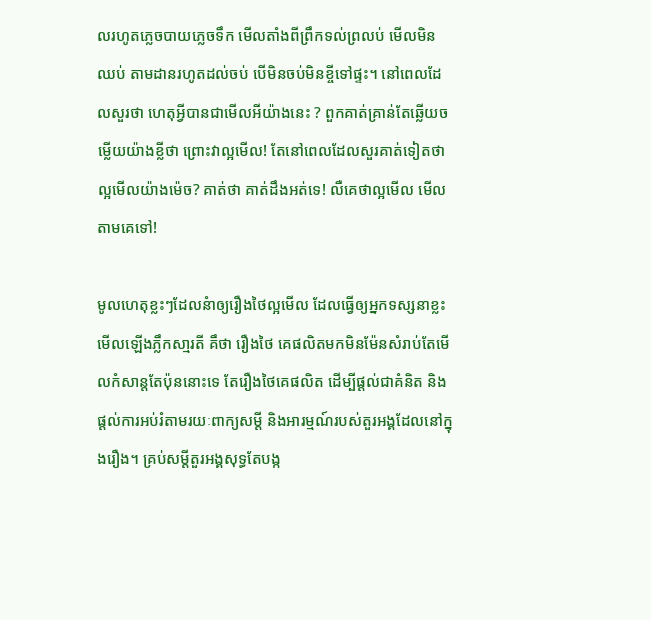លរហូតភ្លេចបាយភ្លេចទឹក មើលតាំងពីព្រឹកទល់ព្រលប់ មើលមិនឈប់ តាមដានរហូតដល់ចប់ បើមិនចប់មិនខ្ចីទៅផ្ទះ។ នៅពេលដែលសួរថា ហេតុអ្វីបានជាមើលអីយ៉ាងនេះ ? ពួកគាត់គ្រាន់តែឆ្លើយចម្លើយយ៉ាងខ្លីថា ព្រោះវាល្អមើល! តែនៅពេលដែលសួរគាត់ទៀតថាល្អមើលយ៉ាងម៉េច? គាត់ថា គាត់ដឹងអត់ទេ! លឺគេថាល្អមើល មើលតាមគេទៅ!

មូលហេតុខ្លះៗដែលនំាឲ្យរឿងថៃល្អមើល ដែលធ្វើឲ្យអ្នកទស្សនាខ្លះមើលឡើងភ្លឹកសា្មរតី គឹថា រឿងថៃ គេផលិតមកមិនម៉ែនសំរាប់តែមើលកំសាន្តតែប៉ុននោះទេ តែរឿងថៃគេផលិត ដើម្បីផ្តល់ជាគំនិត និងផ្តល់ការអប់រំតាមរយៈពាក្យសម្តី និងអារម្មណ៍របស់តួរអង្គដែលនៅក្នុងរឿង។ គ្រប់សម្តីតួរអង្គសុទ្ធតែបង្ក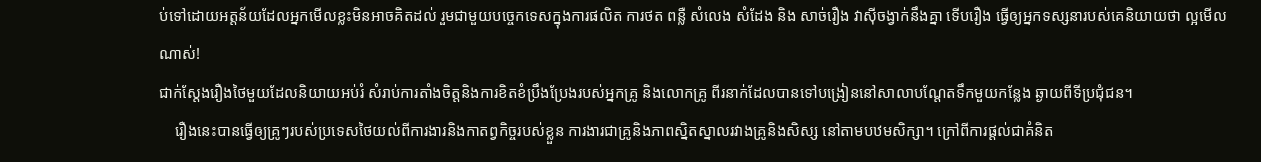ប់ទៅដោយអត្តន័យដែលអ្នកមើលខ្លះមិនអាចគិតដល់ រួមជាមួយបច្ចេកទេសក្នុងការផលិត ការថត ពន្លឺ សំលេង សំដែង និង សាច់រឿង វាស៊ីចង្វាក់នឹងគ្នា ទើបរឿង ធ្វើឲ្យអ្នកទស្សនារបស់គេនិយាយថា ល្អមើលណាស់!
ជាក់ស្តែងរឿងថៃមួយដែលនិយាយអប់រំ សំរាប់ការតាំងចិត្តនិងការខិតខំប្រឹងប្រែងរបស់អ្នកគ្រូ និងលោកគ្រូ ពីរនាក់ដែលបានទៅបង្រៀននៅសាលាបណ្តែតទឹកមួយកន្លែង ឆ្ងាយពីទីប្រជុំជន។
    រឿងនេះបានធ្វើឲ្យគ្រូៗរបស់ប្រទេសថៃយល់ពីការងារនិងកាតព្វកិច្ចរបស់ខ្លួន ការងារជាគ្រូនិងភាពស្និតស្នាលរវាងគ្រូនិងសិស្ស នៅតាមបឋមសិក្សា។ ក្រៅពីការផ្តល់ជាគំនិត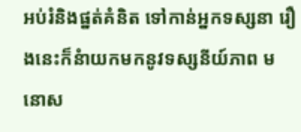អប់រំនិងផ្នត់គំនិត ទៅកាន់អ្នកទស្សនា រឿងនេះក៏នំាយកមកនូវទស្សនីយ៍ភាព មនោស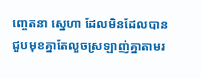ញ្ចេតនា ស្នេហា ដែលមិនដែលបានជួបមុខគ្នាតែលួចស្រឡាញ់គ្នាតាមរ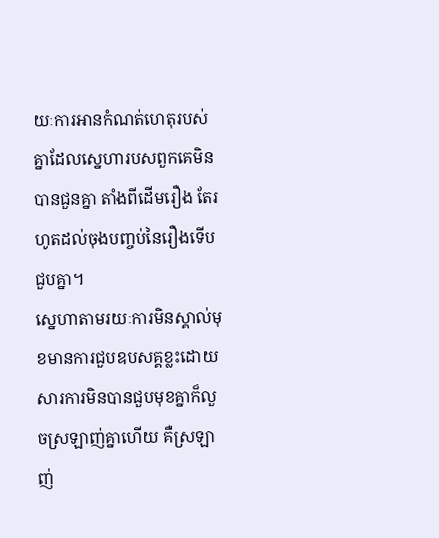យៈការអានកំណត់ហេតុរបស់គ្នាដែលស្នេហារបសពួកគេមិនបានជួនគ្នា តាំងពីដើមរឿង តែរហូតដល់ចុងបញ្ចប់នៃរឿងទើបជួបគ្នា។
ស្នេហាតាមរយៈការមិនស្គាល់មុខមានការជួបឧបសគ្គខ្លះដោយសារការមិនបានជួបមុខគ្នាក៏លួចស្រឡាញ់គ្នាហើយ គឺស្រឡាញ់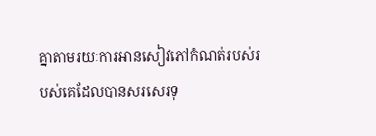គ្នាតាមរយៈការអានសៀវភៅកំណត់របស់របស់គេដែលបានសរសេរទុ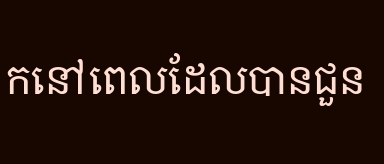កនៅពេលដែលបានជួន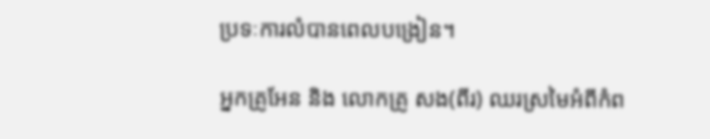ប្រទៈការលំបានពេលបង្រៀន។

អ្នកគ្រូអែន និង លោកគ្រូ សង(ពីរ) ឈរស្រមៃអំពីកំព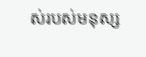ស់របស់មនុស្ស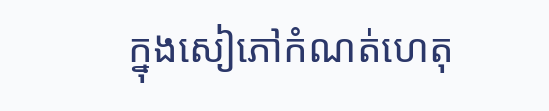ក្នុងសៀភៅកំណត់ហេតុ